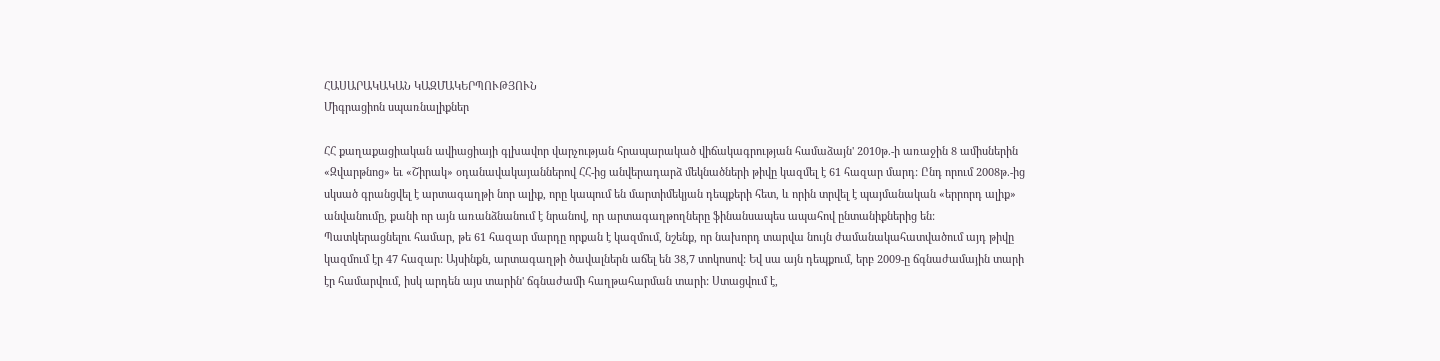ՀԱՍԱՐԱԿԱԿԱՆ ԿԱԶՄԱԿԵՐՊՈՒԹՅՈՒՆ
Միգրացիոն սպառնալիքներ

ՀՀ քաղաքացիական ավիացիայի գլխավոր վարչության հրապարակած վիճակագրության համաձայն' 2010թ.-ի առաջին 8 ամիսներին «Զվարթնոց» եւ «Շիրակ» օդանավակայաններով ՀՀ-ից անվերադարձ մեկնածների թիվը կազմել է 61 հազար մարդ: Ընդ որում 2008թ.-ից սկսած գրանցվել է արտագաղթի նոր ալիք, որը կապում են մարտիմեկյան դեպքերի հետ, և որին տրվել է պայմանական «երրորդ ալիք» անվանումը, քանի որ այն առանձնանում է նրանով, որ արտագաղթողները ֆինանսապես ապահով ընտանիքներից են:
Պատկերացնելու համար, թե 61 հազար մարդը որքան է կազմում, նշենք, որ նախորդ տարվա նույն ժամանակահատվածում այդ թիվը կազմում էր 47 հազար: Այսինքն, արտագաղթի ծավալներն աճել են 38,7 տոկոսով: Եվ սա այն դեպքում, երբ 2009-ը ճգնաժամային տարի էր համարվում, իսկ արդեն այս տարին' ճգնաժամի հաղթահարման տարի: Ստացվում է,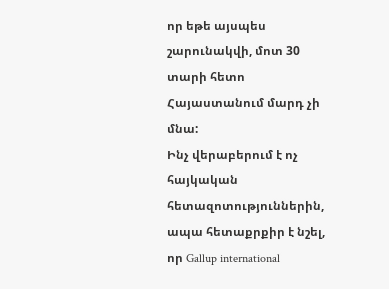որ եթե այսպես շարունակվի, մոտ 30 տարի հետո Հայաստանում մարդ չի մնա:
Ինչ վերաբերում է ոչ հայկական հետազոտություններին, ապա հետաքրքիր է նշել, որ Gallup international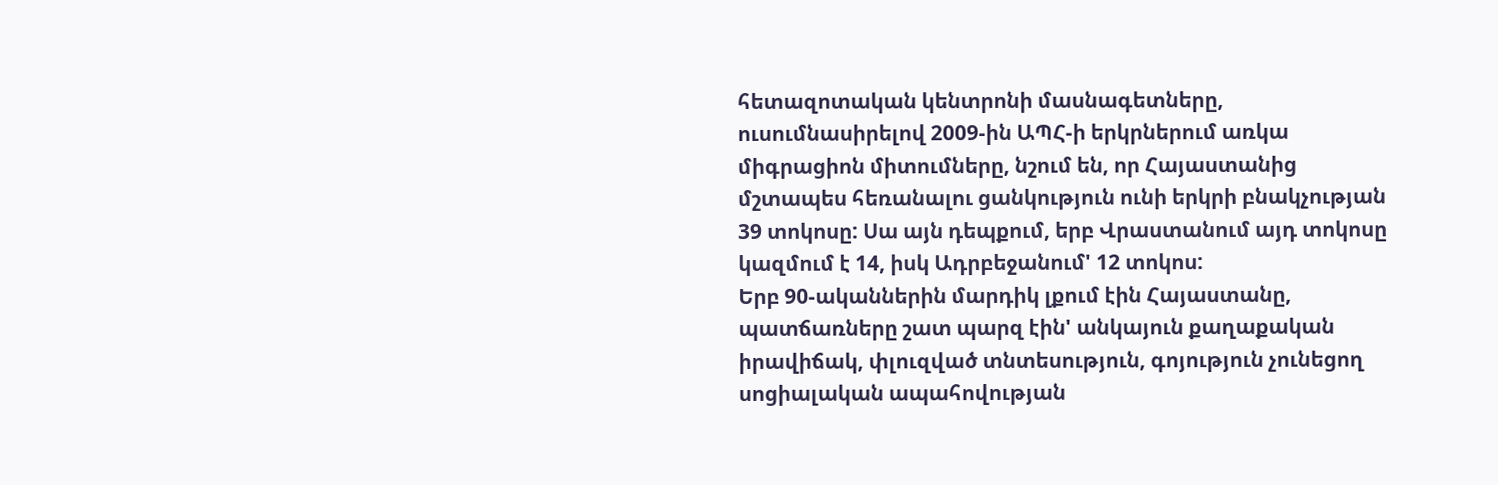հետազոտական կենտրոնի մասնագետները, ուսումնասիրելով 2009-ին ԱՊՀ-ի երկրներում առկա միգրացիոն միտումները, նշում են, որ Հայաստանից մշտապես հեռանալու ցանկություն ունի երկրի բնակչության 39 տոկոսը: Սա այն դեպքում, երբ Վրաստանում այդ տոկոսը կազմում է 14, իսկ Ադրբեջանում' 12 տոկոս:
Երբ 90-ականներին մարդիկ լքում էին Հայաստանը, պատճառները շատ պարզ էին' անկայուն քաղաքական իրավիճակ, փլուզված տնտեսություն, գոյություն չունեցող սոցիալական ապահովության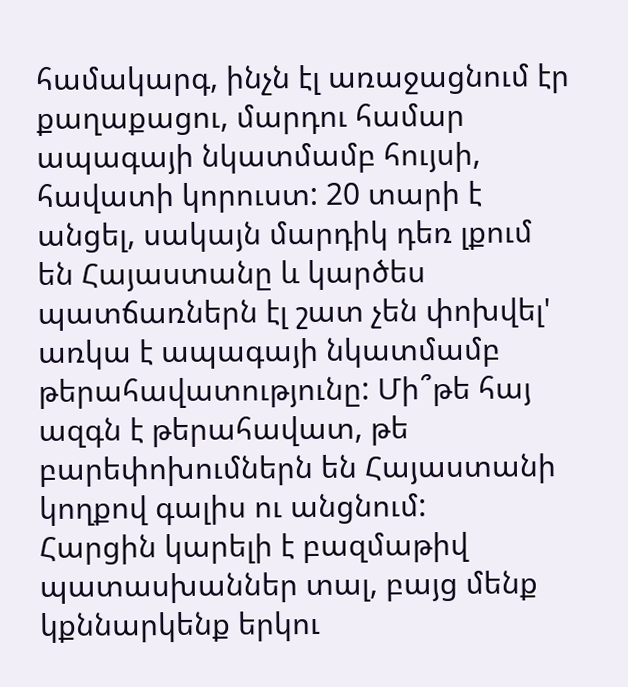համակարգ, ինչն էլ առաջացնում էր քաղաքացու, մարդու համար ապագայի նկատմամբ հույսի, հավատի կորուստ: 20 տարի է անցել, սակայն մարդիկ դեռ լքում են Հայաստանը և կարծես պատճառներն էլ շատ չեն փոխվել' առկա է ապագայի նկատմամբ թերահավատությունը: Մի՞թե հայ ազգն է թերահավատ, թե բարեփոխումներն են Հայաստանի կողքով գալիս ու անցնում:
Հարցին կարելի է բազմաթիվ պատասխաններ տալ, բայց մենք կքննարկենք երկու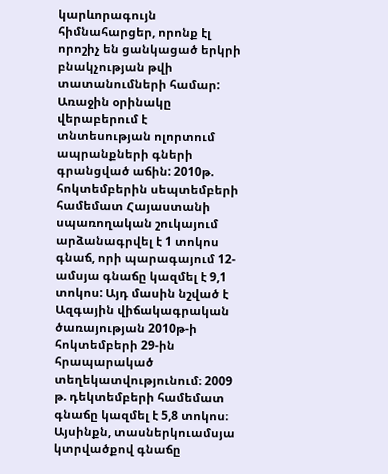կարևորագույն հիմնահարցեր, որոնք էլ որոշիչ են ցանկացած երկրի բնակչության թվի տատանումների համար: Առաջին օրինակը վերաբերում է տնտեսության ոլորտում ապրանքների գների գրանցված աճին: 2010թ. հոկտեմբերին սեպտեմբերի համեմատ Հայաստանի սպառողական շուկայում արձանագրվել է 1 տոկոս գնաճ, որի պարագայում 12-ամսյա գնաճը կազմել է 9,1 տոկոս: Այդ մասին նշված է Ազգային վիճակագրական ծառայության 2010թ-ի հոկտեմբերի 29-ին հրապարակած տեղեկատվությունում։ 2009 թ. դեկտեմբերի համեմատ գնաճը կազմել է 5,8 տոկոս։
Այսինքն, տասներկուամսյա կտրվածքով գնաճը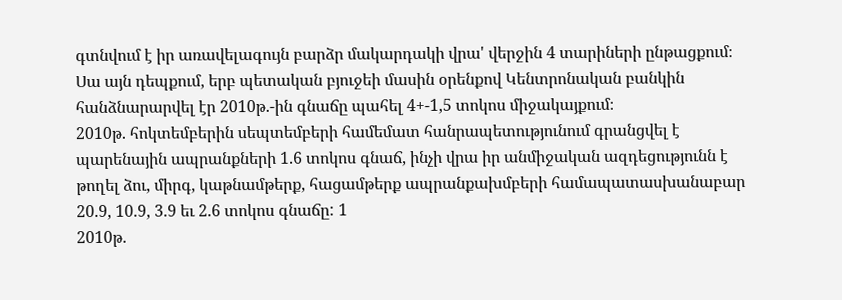գտնվում է իր առավելագույն բարձր մակարդակի վրա' վերջին 4 տարիների ընթացքում։
Սա այն դեպքում, երբ պետական բյուջեի մասին օրենքով Կենտրոնական բանկին հանձնարարվել էր 2010թ.-ին գնաճը պահել 4+-1,5 տոկոս միջակայքում։
2010թ. հոկտեմբերին սեպտեմբերի համեմատ հանրապետությունում գրանցվել է պարենային ապրանքների 1.6 տոկոս գնաճ, ինչի վրա իր անմիջական ազդեցությունն է թողել ձու, միրգ, կաթնամթերք, հացամթերք ապրանքախմբերի համապատասխանաբար 20.9, 10.9, 3.9 եւ 2.6 տոկոս գնաճը: 1
2010թ.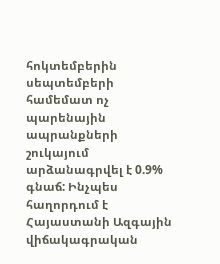հոկտեմբերին սեպտեմբերի համեմատ ոչ պարենային ապրանքների շուկայում արձանագրվել է 0.9% գնաճ: Ինչպես հաղորդում է Հայաստանի Ազգային վիճակագրական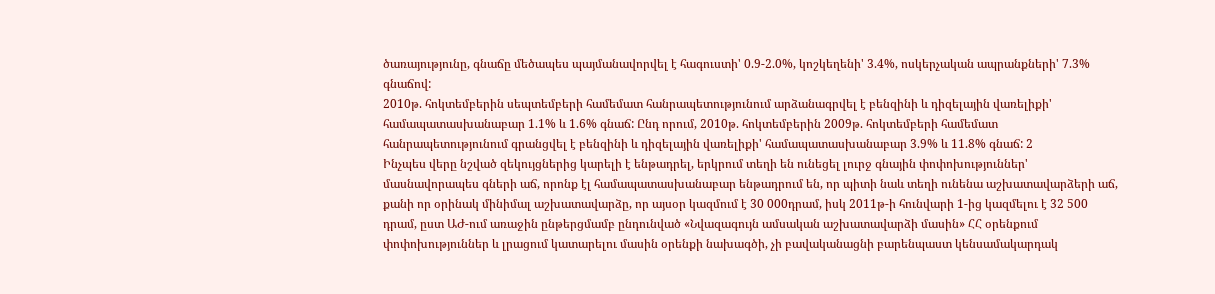ծառայությունը, գնաճը մեծապես պայմանավորվել է հագուստի' 0.9-2.0%, կոշկեղենի' 3.4%, ոսկերչական ապրանքների' 7.3% գնաճով:
2010թ. հոկտեմբերին սեպտեմբերի համեմատ հանրապետությունում արձանագրվել է բենզինի և դիզելային վառելիքի' համապատասխանաբար 1.1% և 1.6% գնաճ: Ընդ որում, 2010թ. հոկտեմբերին 2009թ. հոկտեմբերի համեմատ հանրապետությունում գրանցվել է բենզինի և դիզելային վառելիքի' համապատասխանաբար 3.9% և 11.8% գնաճ: 2
Ինչպես վերը նշված զեկույցներից կարելի է ենթադրել, երկրում տեղի են ունեցել լուրջ գնային փոփոխություններ' մասնավորապես գների աճ, որոնք էլ համապատասխանաբար ենթադրում են, որ պիտի նաև տեղի ունենա աշխատավարձերի աճ, քանի որ օրինակ մինիմալ աշխատավարձը, որ այսօր կազմում է 30 000դրամ, իսկ 2011թ-ի հունվարի 1-ից կազմելու է 32 500 դրամ, ըստ ԱԺ-ում առաջին ընթերցմամբ ընդունված «Նվազագույն ամսական աշխատավարձի մասին» ՀՀ օրենքում փոփոխություններ և լրացում կատարելու մասին օրենքի նախագծի, չի բավականացնի բարենպաստ կենսամակարդակ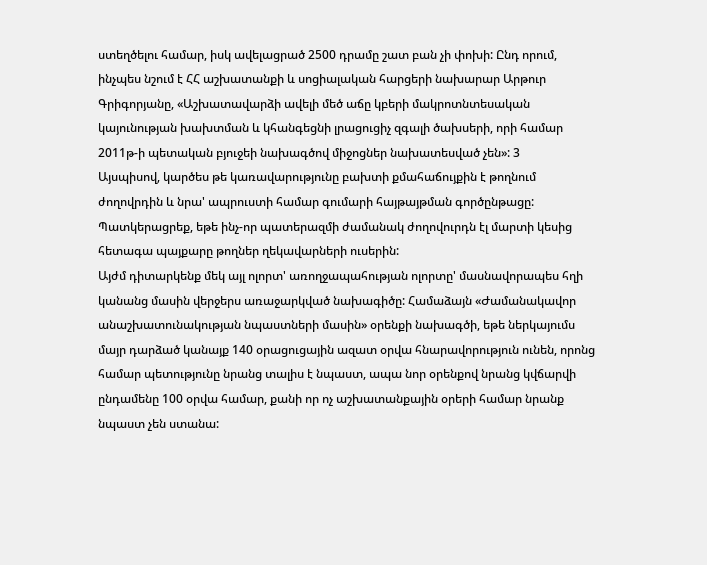ստեղծելու համար, իսկ ավելացրած 2500 դրամը շատ բան չի փոխի: Ընդ որում, ինչպես նշում է ՀՀ աշխատանքի և սոցիալական հարցերի նախարար Արթուր Գրիգորյանը, «Աշխատավարձի ավելի մեծ աճը կբերի մակրոտնտեսական կայունության խախտման և կհանգեցնի լրացուցիչ զգալի ծախսերի, որի համար 2011թ-ի պետական բյուջեի նախագծով միջոցներ նախատեսված չեն»: 3
Այսպիսով, կարծես թե կառավարությունը բախտի քմահաճույքին է թողնում ժողովրդին և նրա' ապրուստի համար գումարի հայթայթման գործընթացը: Պատկերացրեք, եթե ինչ-որ պատերազմի ժամանակ ժողովուրդն էլ մարտի կեսից հետագա պայքարը թողներ ղեկավարների ուսերին:
Այժմ դիտարկենք մեկ այլ ոլորտ' առողջապահության ոլորտը' մասնավորապես հղի կանանց մասին վերջերս առաջարկված նախագիծը: Համաձայն «Ժամանակավոր անաշխատունակության նպաստների մասին» օրենքի նախագծի, եթե ներկայումս մայր դարձած կանայք 140 օրացուցային ազատ օրվա հնարավորություն ունեն, որոնց համար պետությունը նրանց տալիս է նպաստ, ապա նոր օրենքով նրանց կվճարվի ընդամենը 100 օրվա համար, քանի որ ոչ աշխատանքային օրերի համար նրանք նպաստ չեն ստանա: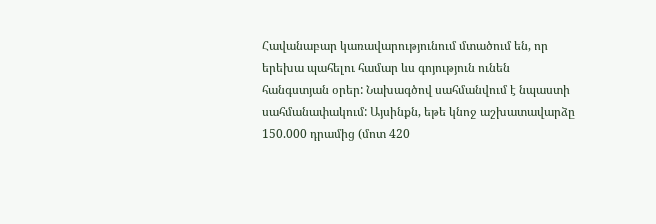Հավանաբար կառավարությունում մտածում են, որ երեխա պահելու համար ևս գոյություն ունեն հանգստյան օրեր: Նախագծով սահմանվում է նպաստի սահմանափակում: Այսինքն, եթե կնոջ աշխատավարձը 150.000 դրամից (մոտ 420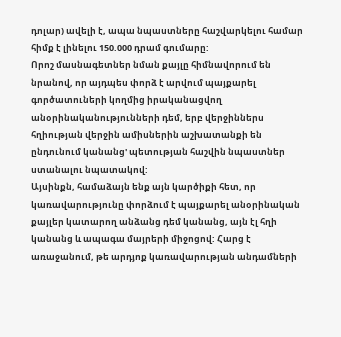դոլար) ավելի է, ապա նպաստները հաշվարկելու համար հիմք է լինելու 150.000 դրամ գումարը:
Որոշ մասնագետներ նման քայլը հիմնավորում են նրանով, որ այդպես փորձ է արվում պայքարել գործատուների կողմից իրականացվող անօրինականությունների դեմ, երբ վերջիններս հղիության վերջին ամիսներին աշխատանքի են ընդունում կանանց' պետության հաշվին նպաստներ ստանալու նպատակով:
Այսինքն, համաձայն ենք այն կարծիքի հետ, որ կառավարությունը փորձում է պայքարել անօրինական քայլեր կատարող անձանց դեմ կանանց, այն էլ հղի կանանց և ապագա մայրերի միջոցով: Հարց է առաջանում, թե արդյոք կառավարության անդամների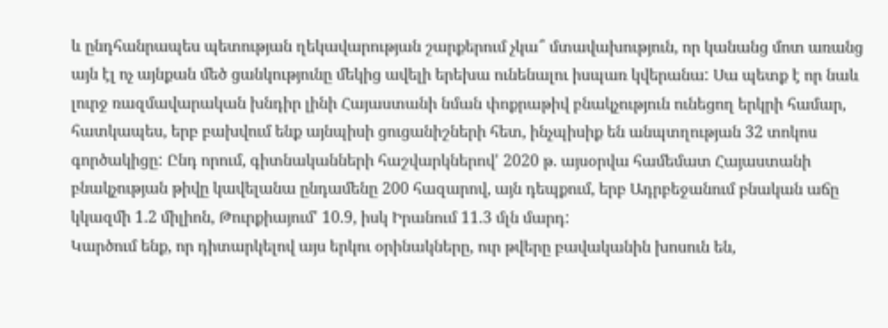և ընդհանրապես պետության ղեկավարության շարքերում չկա՞ մտավախություն, որ կանանց մոտ առանց այն էլ ոչ այնքան մեծ ցանկությունը մեկից ավելի երեխա ունենալու իսպառ կվերանա: Սա պետք է որ նաև լուրջ ռազմավարական խնդիր լինի Հայաստանի նման փոքրաթիվ բնակչություն ունեցող երկրի համար, հատկապես, երբ բախվում ենք այնպիսի ցուցանիշների հետ, ինչպիսիք են անպտղության 32 տոկոս գործակիցը: Ընդ որում, գիտնականների հաշվարկներով' 2020 թ. այսօրվա համեմատ Հայաստանի բնակչության թիվը կավելանա ընդամենը 200 հազարով, այն դեպքում, երբ Ադրբեջանում բնական աճը կկազմի 1.2 միլիոն, Թուրքիայում' 10.9, իսկ Իրանում 11.3 մլն մարդ:
Կարծում ենք, որ դիտարկելով այս երկու օրինակները, ուր թվերը բավականին խոսուն են,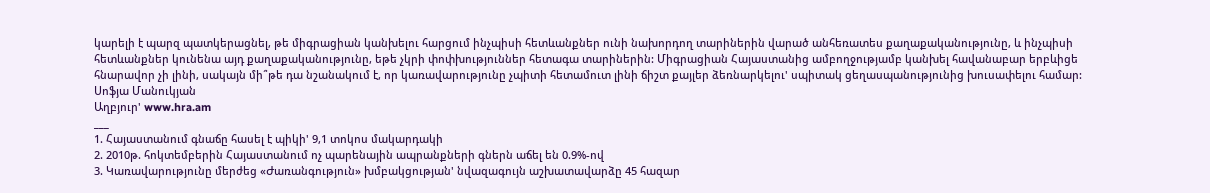կարելի է պարզ պատկերացնել, թե միգրացիան կանխելու հարցում ինչպիսի հետևանքներ ունի նախորդող տարիներին վարած անհեռատես քաղաքականությունը, և ինչպիսի հետևանքներ կունենա այդ քաղաքականությունը, եթե չկրի փոփխություններ հետագա տարիներին: Միգրացիան Հայաստանից ամբողջությամբ կանխել հավանաբար երբևիցե հնարավոր չի լինի, սակայն մի՞թե դա նշանակում է, որ կառավարությունը չպիտի հետամուտ լինի ճիշտ քայլեր ձեռնարկելու' սպիտակ ցեղասպանությունից խուսափելու համար:
Սոֆյա Մանուկյան
Աղբյուր' www.hra.am
___
1. Հայաստանում գնաճը հասել է պիկի' 9,1 տոկոս մակարդակի
2. 2010թ. հոկտեմբերին Հայաստանում ոչ պարենային ապրանքների գներն աճել են 0.9%-ով
3. Կառավարությունը մերժեց «Ժառանգություն» խմբակցության' նվազագույն աշխատավարձը 45 հազար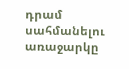դրամ սահմանելու առաջարկը